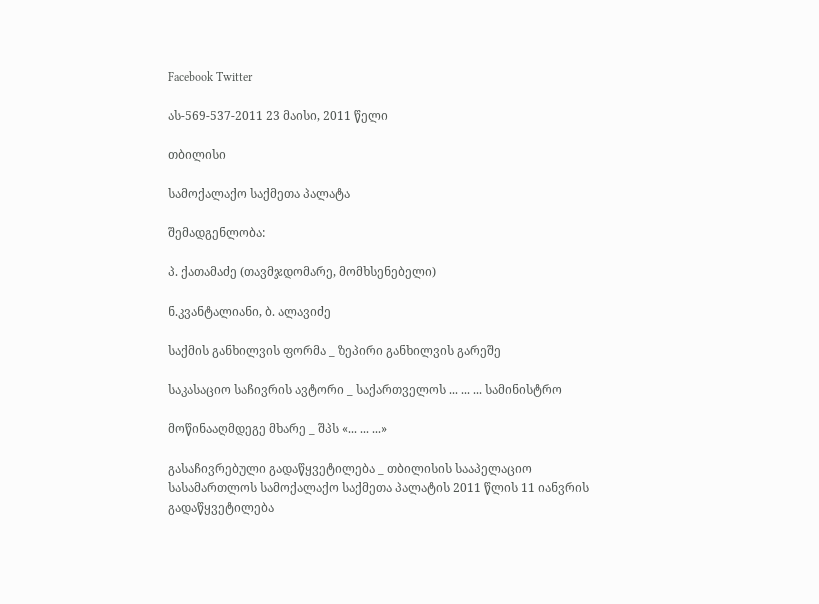Facebook Twitter

ას-569-537-2011 23 მაისი, 2011 წელი

თბილისი

სამოქალაქო საქმეთა პალატა

შემადგენლობა:

პ. ქათამაძე (თავმჯდომარე, მომხსენებელი)

ნ.კვანტალიანი, ბ. ალავიძე

საქმის განხილვის ფორმა _ ზეპირი განხილვის გარეშე

საკასაციო საჩივრის ავტორი _ საქართველოს ... ... ... სამინისტრო

მოწინააღმდეგე მხარე _ შპს «... ... ...»

გასაჩივრებული გადაწყვეტილება _ თბილისის სააპელაციო სასამართლოს სამოქალაქო საქმეთა პალატის 2011 წლის 11 იანვრის გადაწყვეტილება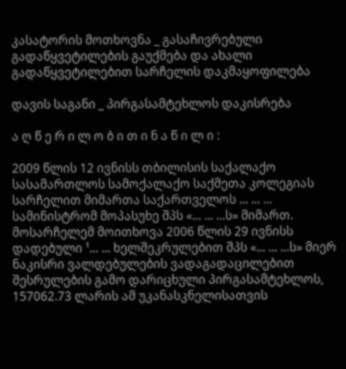კასატორის მოთხოვნა _ გასაჩივრებული გადაწყვეტილების გაუქმება და ახალი გადაწყვეტილებით სარჩელის დაკმაყოფილება

დავის საგანი _ პირგასამტეხლოს დაკისრება

ა ღ წ ე რ ი ლ ო ბ ი თ ი ნ ა წ ი ლ ი :

2009 წლის 12 ივნისს თბილისის საქალაქო სასამართლოს სამოქალაქო საქმეთა კოლეგიას სარჩელით მიმართა საქართველოს ... ... ... სამინისტრომ მოპასუხე შპს «... ... ...ს» მიმართ. მოსარჩელემ მოითხოვა 2006 წლის 29 ივნისს დადებული ¹... ... ხელშეკრულებით შპს «... ... ...ს» მიერ ნაკისრი ვალდებულების ვადაგადაცილებით შესრულების გამო დარიცხული პირგასამტეხლოს, 157062.73 ლარის ამ უკანასკნელისათვის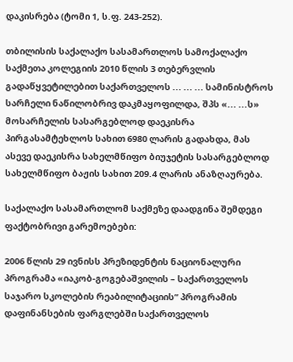დაკისრება (ტომი 1, ს.ფ. 243-252).

თბილისის საქალაქო სასამართლოს სამოქალაქო საქმეთა კოლეგიის 2010 წლის 3 თებერვლის გადაწყვეტილებით საქართველოს ... ... ... სამინისტროს სარჩელი ნაწილობრივ დაკმაყოფილდა, შპს «... ...ს» მოსარჩელის სასარგებლოდ დაეკისრა პირგასამტეხლოს სახით 6980 ლარის გადახდა, მას ასევე დაეკისრა სახელმწიფო ბიუჯეტის სასარგებლოდ სახელმწიფო ბაჟის სახით 209.4 ლარის ანაზღაურება.

საქალაქო სასამართლომ საქმეზე დაადგინა შემდეგი ფაქტობრივი გარემოებები:

2006 წლის 29 ივნისს პრეზიდენტის ნაციონალური პროგრამა «იაკობ-გოგებაშვილის – საქართველოს საჯარო სკოლების რეაბილიტაციის” პროგრამის დაფინანსების ფარგლებში საქართველოს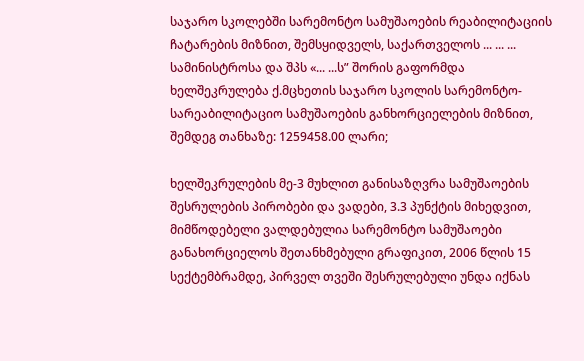საჯარო სკოლებში სარემონტო სამუშაოების რეაბილიტაციის ჩატარების მიზნით, შემსყიდველს, საქართველოს ... ... ... სამინისტროსა და შპს «... ...ს” შორის გაფორმდა ხელშეკრულება ქ.მცხეთის საჯარო სკოლის სარემონტო-სარეაბილიტაციო სამუშაოების განხორციელების მიზნით, შემდეგ თანხაზე: 1259458.00 ლარი;

ხელშეკრულების მე-3 მუხლით განისაზღვრა სამუშაოების შესრულების პირობები და ვადები, 3.3 პუნქტის მიხედვით, მიმწოდებელი ვალდებულია სარემონტო სამუშაოები განახორციელოს შეთანხმებული გრაფიკით, 2006 წლის 15 სექტემბრამდე, პირველ თვეში შესრულებული უნდა იქნას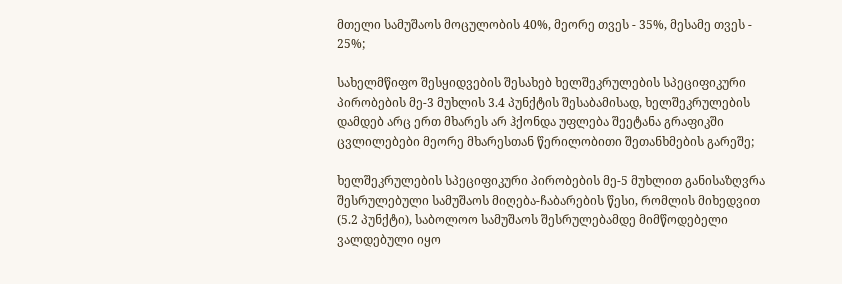მთელი სამუშაოს მოცულობის 40%, მეორე თვეს - 35%, მესამე თვეს - 25%;

სახელმწიფო შესყიდვების შესახებ ხელშეკრულების სპეციფიკური პირობების მე-3 მუხლის 3.4 პუნქტის შესაბამისად, ხელშეკრულების დამდებ არც ერთ მხარეს არ ჰქონდა უფლება შეეტანა გრაფიკში ცვლილებები მეორე მხარესთან წერილობითი შეთანხმების გარეშე;

ხელშეკრულების სპეციფიკური პირობების მე-5 მუხლით განისაზღვრა შესრულებული სამუშაოს მიღება-ჩაბარების წესი, რომლის მიხედვით (5.2 პუნქტი), საბოლოო სამუშაოს შესრულებამდე მიმწოდებელი ვალდებული იყო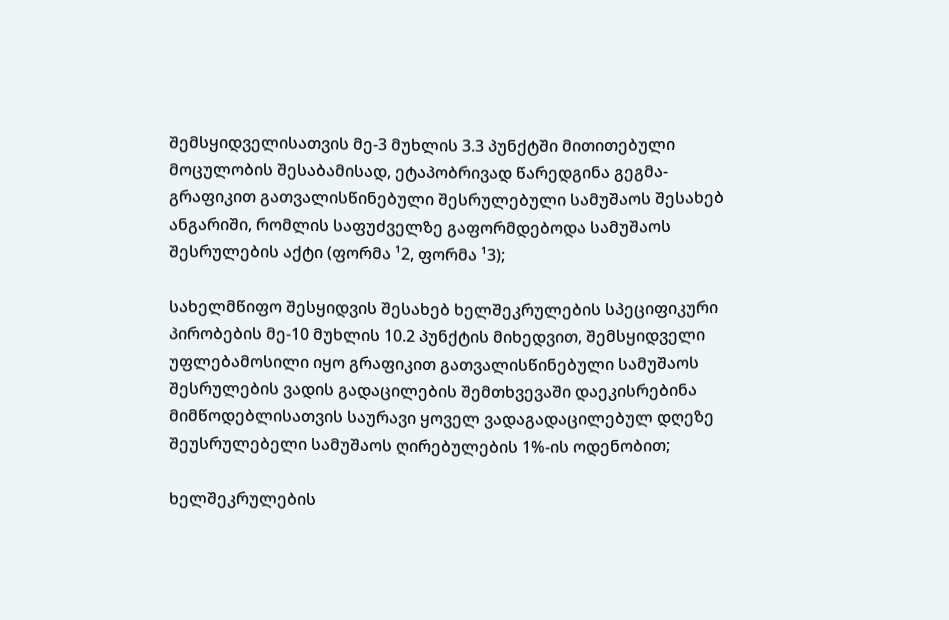შემსყიდველისათვის მე-3 მუხლის 3.3 პუნქტში მითითებული მოცულობის შესაბამისად, ეტაპობრივად წარედგინა გეგმა-გრაფიკით გათვალისწინებული შესრულებული სამუშაოს შესახებ ანგარიში, რომლის საფუძველზე გაფორმდებოდა სამუშაოს შესრულების აქტი (ფორმა ¹2, ფორმა ¹3);

სახელმწიფო შესყიდვის შესახებ ხელშეკრულების სპეციფიკური პირობების მე-10 მუხლის 10.2 პუნქტის მიხედვით, შემსყიდველი უფლებამოსილი იყო გრაფიკით გათვალისწინებული სამუშაოს შესრულების ვადის გადაცილების შემთხვევაში დაეკისრებინა მიმწოდებლისათვის საურავი ყოველ ვადაგადაცილებულ დღეზე შეუსრულებელი სამუშაოს ღირებულების 1%-ის ოდენობით;

ხელშეკრულების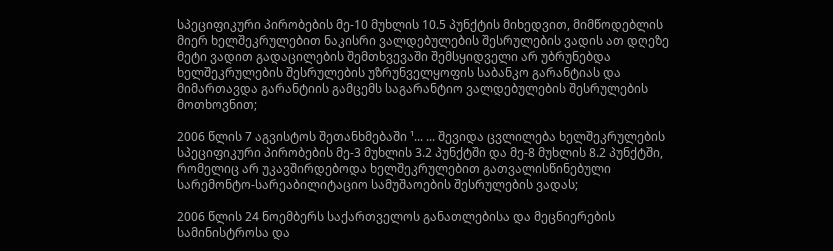სპეციფიკური პირობების მე-10 მუხლის 10.5 პუნქტის მიხედვით, მიმწოდებლის მიერ ხელშეკრულებით ნაკისრი ვალდებულების შესრულების ვადის ათ დღეზე მეტი ვადით გადაცილების შემთხვევაში შემსყიდველი არ უბრუნებდა ხელშეკრულების შესრულების უზრუნველყოფის საბანკო გარანტიას და მიმართავდა გარანტიის გამცემს საგარანტიო ვალდებულების შესრულების მოთხოვნით;

2006 წლის 7 აგვისტოს შეთანხმებაში ¹... ... შევიდა ცვლილება ხელშეკრულების სპეციფიკური პირობების მე-3 მუხლის 3.2 პუნქტში და მე-8 მუხლის 8.2 პუნქტში, რომელიც არ უკავშირდებოდა ხელშეკრულებით გათვალისწინებული სარემონტო-სარეაბილიტაციო სამუშაოების შესრულების ვადას;

2006 წლის 24 ნოემბერს საქართველოს განათლებისა და მეცნიერების სამინისტროსა და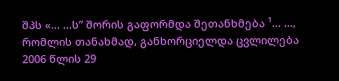შპს «... ...ს” შორის გაფორმდა შეთანხმება ¹... ..., რომლის თანახმად, განხორციელდა ცვლილება 2006 წლის 29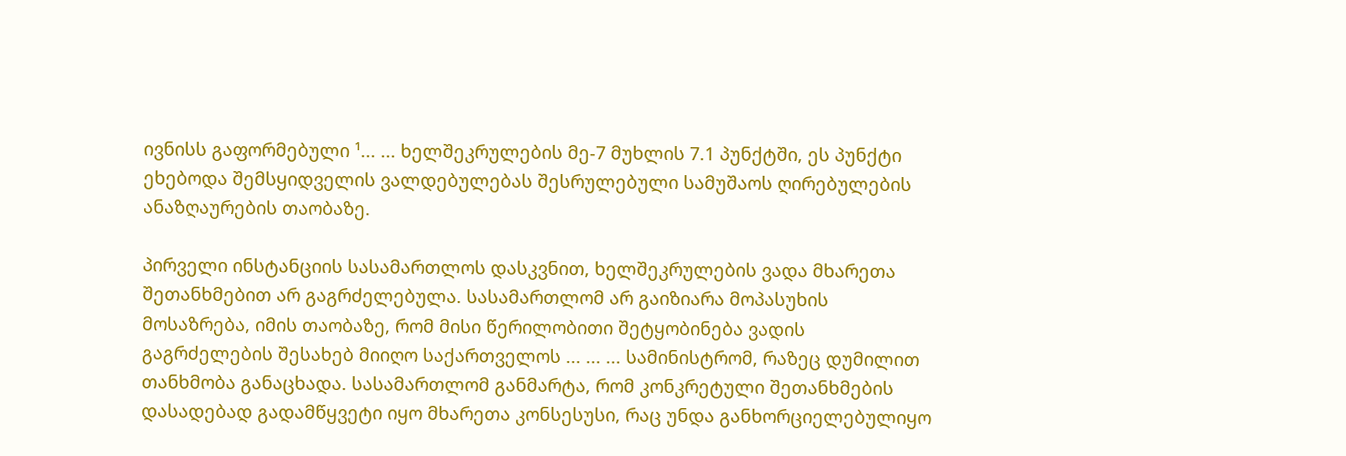ივნისს გაფორმებული ¹... ... ხელშეკრულების მე-7 მუხლის 7.1 პუნქტში, ეს პუნქტი ეხებოდა შემსყიდველის ვალდებულებას შესრულებული სამუშაოს ღირებულების ანაზღაურების თაობაზე.

პირველი ინსტანციის სასამართლოს დასკვნით, ხელშეკრულების ვადა მხარეთა შეთანხმებით არ გაგრძელებულა. სასამართლომ არ გაიზიარა მოპასუხის მოსაზრება, იმის თაობაზე, რომ მისი წერილობითი შეტყობინება ვადის გაგრძელების შესახებ მიიღო საქართველოს ... ... ... სამინისტრომ, რაზეც დუმილით თანხმობა განაცხადა. სასამართლომ განმარტა, რომ კონკრეტული შეთანხმების დასადებად გადამწყვეტი იყო მხარეთა კონსესუსი, რაც უნდა განხორციელებულიყო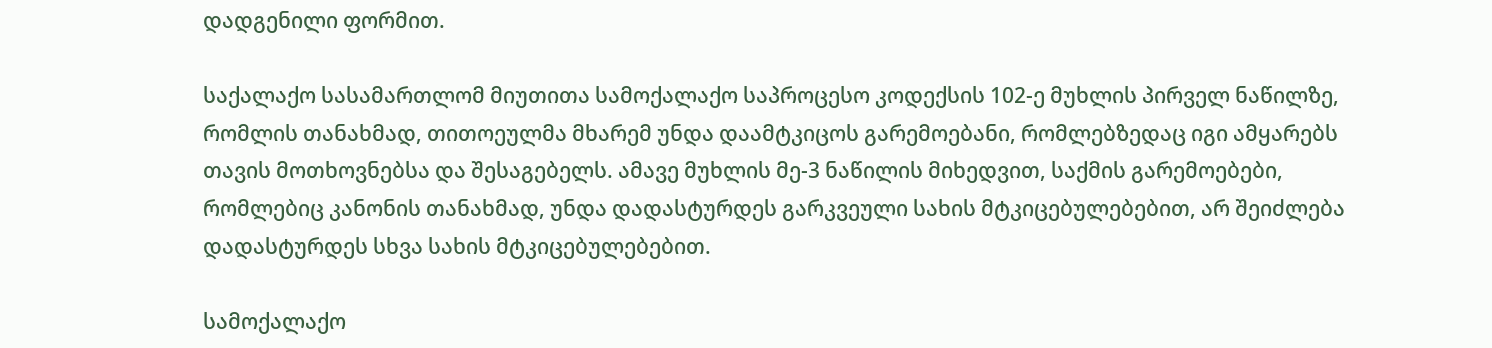დადგენილი ფორმით.

საქალაქო სასამართლომ მიუთითა სამოქალაქო საპროცესო კოდექსის 102-ე მუხლის პირველ ნაწილზე, რომლის თანახმად, თითოეულმა მხარემ უნდა დაამტკიცოს გარემოებანი, რომლებზედაც იგი ამყარებს თავის მოთხოვნებსა და შესაგებელს. ამავე მუხლის მე-3 ნაწილის მიხედვით, საქმის გარემოებები, რომლებიც კანონის თანახმად, უნდა დადასტურდეს გარკვეული სახის მტკიცებულებებით, არ შეიძლება დადასტურდეს სხვა სახის მტკიცებულებებით.

სამოქალაქო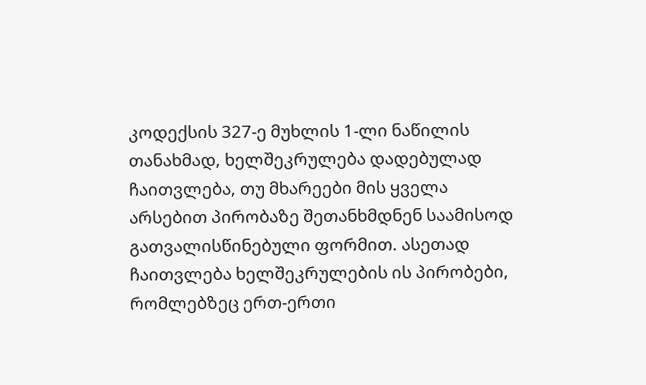კოდექსის 327-ე მუხლის 1-ლი ნაწილის თანახმად, ხელშეკრულება დადებულად ჩაითვლება, თუ მხარეები მის ყველა არსებით პირობაზე შეთანხმდნენ საამისოდ გათვალისწინებული ფორმით. ასეთად ჩაითვლება ხელშეკრულების ის პირობები, რომლებზეც ერთ-ერთი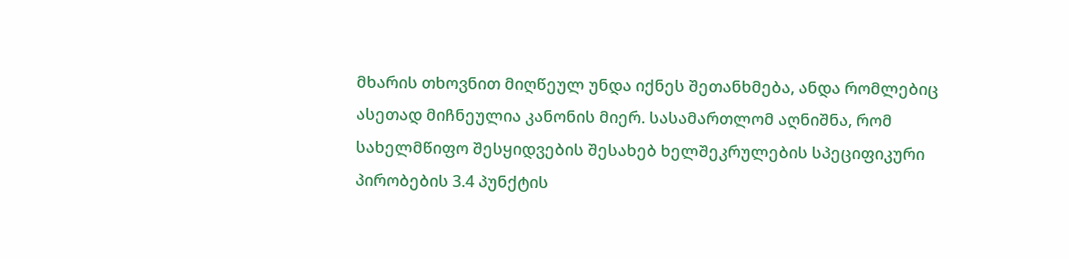მხარის თხოვნით მიღწეულ უნდა იქნეს შეთანხმება, ანდა რომლებიც ასეთად მიჩნეულია კანონის მიერ. სასამართლომ აღნიშნა, რომ სახელმწიფო შესყიდვების შესახებ ხელშეკრულების სპეციფიკური პირობების 3.4 პუნქტის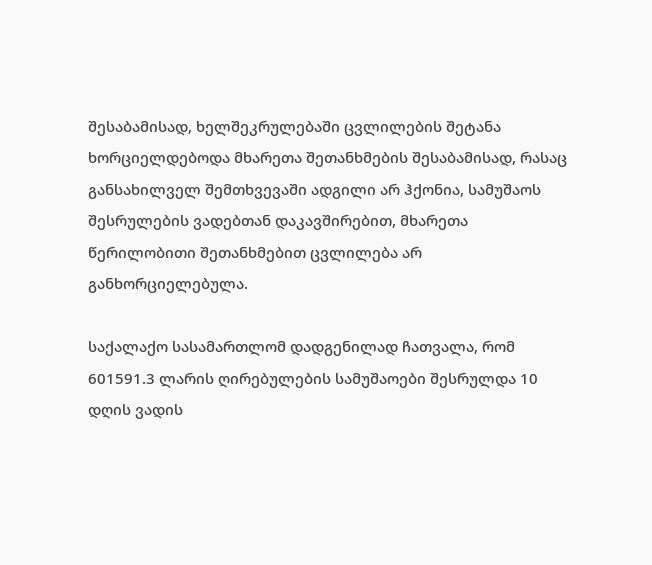შესაბამისად, ხელშეკრულებაში ცვლილების შეტანა ხორციელდებოდა მხარეთა შეთანხმების შესაბამისად, რასაც განსახილველ შემთხვევაში ადგილი არ ჰქონია, სამუშაოს შესრულების ვადებთან დაკავშირებით, მხარეთა წერილობითი შეთანხმებით ცვლილება არ განხორციელებულა.

საქალაქო სასამართლომ დადგენილად ჩათვალა, რომ 601591.3 ლარის ღირებულების სამუშაოები შესრულდა 10 დღის ვადის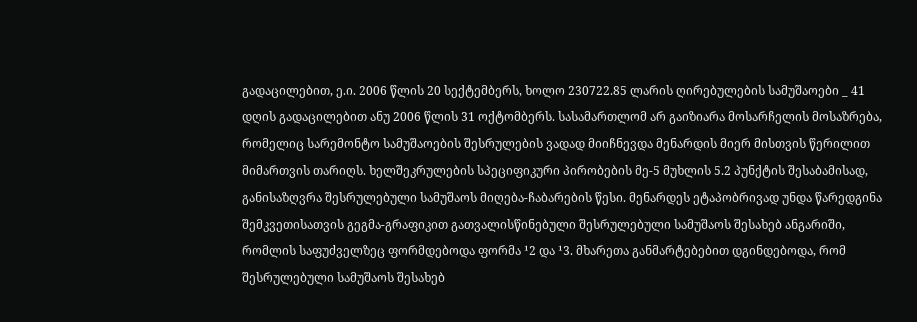გადაცილებით, ე.ი. 2006 წლის 20 სექტემბერს, ხოლო 230722.85 ლარის ღირებულების სამუშაოები _ 41 დღის გადაცილებით ანუ 2006 წლის 31 ოქტომბერს. სასამართლომ არ გაიზიარა მოსარჩელის მოსაზრება, რომელიც სარემონტო სამუშაოების შესრულების ვადად მიიჩნევდა მენარდის მიერ მისთვის წერილით მიმართვის თარიღს. ხელშეკრულების სპეციფიკური პირობების მე-5 მუხლის 5.2 პუნქტის შესაბამისად, განისაზღვრა შესრულებული სამუშაოს მიღება-ჩაბარების წესი. მენარდეს ეტაპობრივად უნდა წარედგინა შემკვეთისათვის გეგმა-გრაფიკით გათვალისწინებული შესრულებული სამუშაოს შესახებ ანგარიში, რომლის საფუძველზეც ფორმდებოდა ფორმა ¹2 და ¹3. მხარეთა განმარტებებით დგინდებოდა, რომ შესრულებული სამუშაოს შესახებ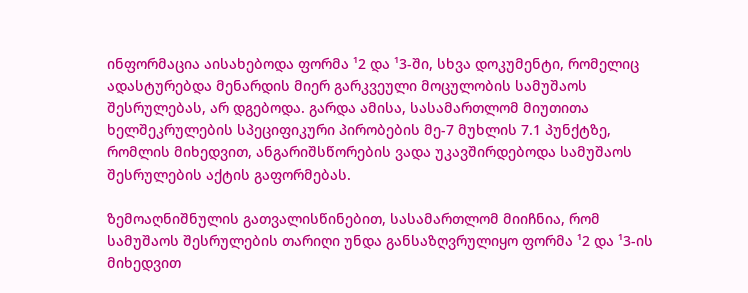ინფორმაცია აისახებოდა ფორმა ¹2 და ¹3-ში, სხვა დოკუმენტი, რომელიც ადასტურებდა მენარდის მიერ გარკვეული მოცულობის სამუშაოს შესრულებას, არ დგებოდა. გარდა ამისა, სასამართლომ მიუთითა ხელშეკრულების სპეციფიკური პირობების მე-7 მუხლის 7.1 პუნქტზე, რომლის მიხედვით, ანგარიშსწორების ვადა უკავშირდებოდა სამუშაოს შესრულების აქტის გაფორმებას.

ზემოაღნიშნულის გათვალისწინებით, სასამართლომ მიიჩნია, რომ სამუშაოს შესრულების თარიღი უნდა განსაზღვრულიყო ფორმა ¹2 და ¹3-ის მიხედვით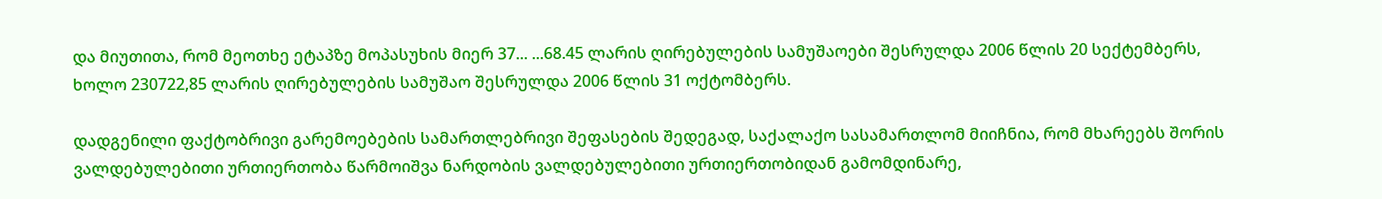და მიუთითა, რომ მეოთხე ეტაპზე მოპასუხის მიერ 37... ...68.45 ლარის ღირებულების სამუშაოები შესრულდა 2006 წლის 20 სექტემბერს, ხოლო 230722,85 ლარის ღირებულების სამუშაო შესრულდა 2006 წლის 31 ოქტომბერს.

დადგენილი ფაქტობრივი გარემოებების სამართლებრივი შეფასების შედეგად, საქალაქო სასამართლომ მიიჩნია, რომ მხარეებს შორის ვალდებულებითი ურთიერთობა წარმოიშვა ნარდობის ვალდებულებითი ურთიერთობიდან გამომდინარე,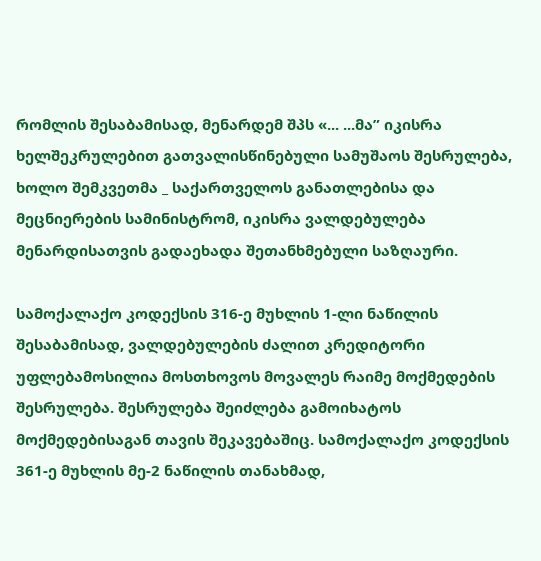რომლის შესაბამისად, მენარდემ შპს «... ...მა” იკისრა ხელშეკრულებით გათვალისწინებული სამუშაოს შესრულება, ხოლო შემკვეთმა _ საქართველოს განათლებისა და მეცნიერების სამინისტრომ, იკისრა ვალდებულება მენარდისათვის გადაეხადა შეთანხმებული საზღაური.

სამოქალაქო კოდექსის 316-ე მუხლის 1-ლი ნაწილის შესაბამისად, ვალდებულების ძალით კრედიტორი უფლებამოსილია მოსთხოვოს მოვალეს რაიმე მოქმედების შესრულება. შესრულება შეიძლება გამოიხატოს მოქმედებისაგან თავის შეკავებაშიც. სამოქალაქო კოდექსის 361-ე მუხლის მე-2 ნაწილის თანახმად,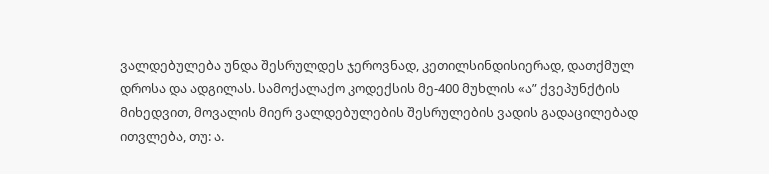ვალდებულება უნდა შესრულდეს ჯეროვნად, კეთილსინდისიერად, დათქმულ დროსა და ადგილას. სამოქალაქო კოდექსის მე-400 მუხლის «ა” ქვეპუნქტის მიხედვით, მოვალის მიერ ვალდებულების შესრულების ვადის გადაცილებად ითვლება, თუ: ა.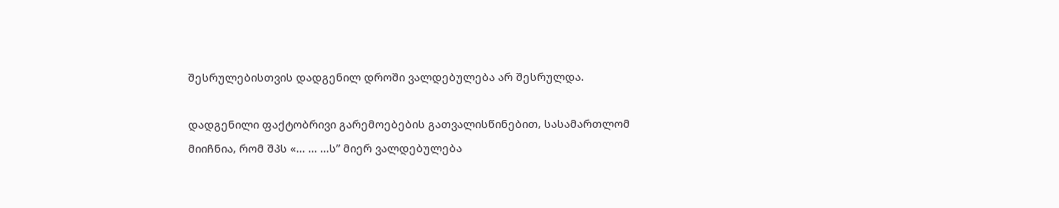შესრულებისთვის დადგენილ დროში ვალდებულება არ შესრულდა.

დადგენილი ფაქტობრივი გარემოებების გათვალისწინებით, სასამართლომ მიიჩნია, რომ შპს «... ... ...ს” მიერ ვალდებულება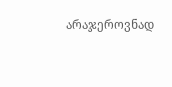არაჯეროვნად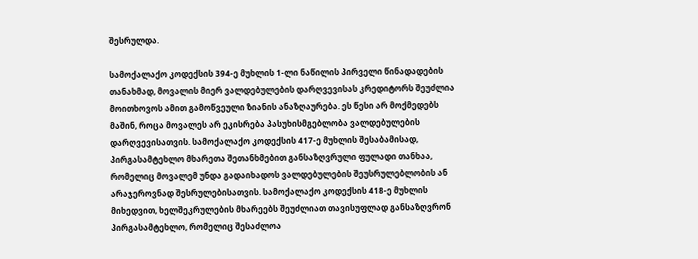შესრულდა.

სამოქალაქო კოდექსის 394-ე მუხლის 1-ლი ნაწილის პირველი წინადადების თანახმად, მოვალის მიერ ვალდებულების დარღვევისას კრედიტორს შეუძლია მოითხოვოს ამით გამოწვეული ზიანის ანაზღაურება. ეს წესი არ მოქმედებს მაშინ, როცა მოვალეს არ ეკისრება პასუხისმგებლობა ვალდებულების დარღვევისათვის. სამოქალაქო კოდექსის 417-ე მუხლის შესაბამისად, პირგასამტეხლო მხარეთა შეთანხმებით განსაზღვრული ფულადი თანხაა, რომელიც მოვალემ უნდა გადაიხადოს ვალდებულების შეუსრულებლობის ან არაჯეროვნად შესრულებისათვის. სამოქალაქო კოდექსის 418-ე მუხლის მიხედვით, ხელშეკრულების მხარეებს შეუძლიათ თავისუფლად განსაზღვრონ პირგასამტეხლო, რომელიც შესაძლოა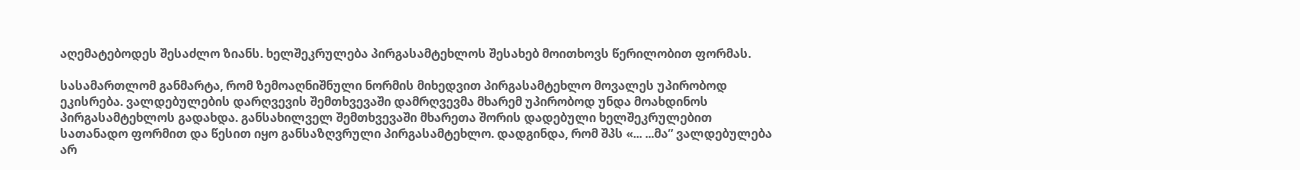აღემატებოდეს შესაძლო ზიანს. ხელშეკრულება პირგასამტეხლოს შესახებ მოითხოვს წერილობით ფორმას.

სასამართლომ განმარტა, რომ ზემოაღნიშნული ნორმის მიხედვით პირგასამტეხლო მოვალეს უპირობოდ ეკისრება. ვალდებულების დარღვევის შემთხვევაში დამრღვევმა მხარემ უპირობოდ უნდა მოახდინოს პირგასამტეხლოს გადახდა. განსახილველ შემთხვევაში მხარეთა შორის დადებული ხელშეკრულებით სათანადო ფორმით და წესით იყო განსაზღვრული პირგასამტეხლო. დადგინდა, რომ შპს «... ...მა” ვალდებულება არ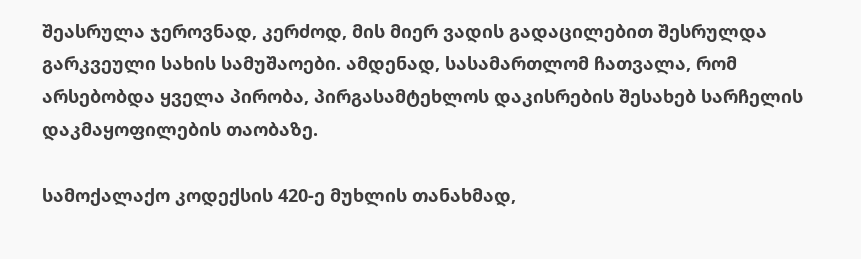შეასრულა ჯეროვნად, კერძოდ, მის მიერ ვადის გადაცილებით შესრულდა გარკვეული სახის სამუშაოები. ამდენად, სასამართლომ ჩათვალა, რომ არსებობდა ყველა პირობა, პირგასამტეხლოს დაკისრების შესახებ სარჩელის დაკმაყოფილების თაობაზე.

სამოქალაქო კოდექსის 420-ე მუხლის თანახმად,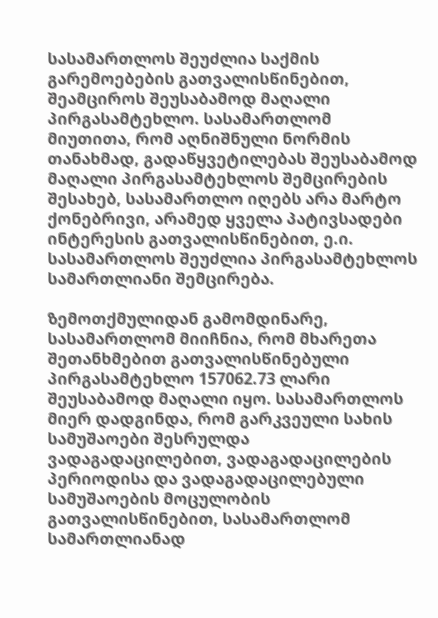სასამართლოს შეუძლია საქმის გარემოებების გათვალისწინებით, შეამციროს შეუსაბამოდ მაღალი პირგასამტეხლო. სასამართლომ მიუთითა, რომ აღნიშნული ნორმის თანახმად, გადაწყვეტილებას შეუსაბამოდ მაღალი პირგასამტეხლოს შემცირების შესახებ, სასამართლო იღებს არა მარტო ქონებრივი, არამედ ყველა პატივსადები ინტერესის გათვალისწინებით, ე.ი. სასამართლოს შეუძლია პირგასამტეხლოს სამართლიანი შემცირება.

ზემოთქმულიდან გამომდინარე, სასამართლომ მიიჩნია, რომ მხარეთა შეთანხმებით გათვალისწინებული პირგასამტეხლო 157062.73 ლარი შეუსაბამოდ მაღალი იყო. სასამართლოს მიერ დადგინდა, რომ გარკვეული სახის სამუშაოები შესრულდა ვადაგადაცილებით, ვადაგადაცილების პერიოდისა და ვადაგადაცილებული სამუშაოების მოცულობის გათვალისწინებით, სასამართლომ სამართლიანად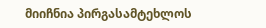მიიჩნია პირგასამტეხლოს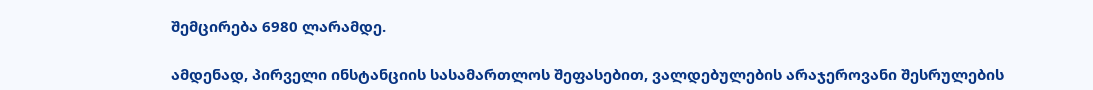შემცირება 6980 ლარამდე.

ამდენად, პირველი ინსტანციის სასამართლოს შეფასებით, ვალდებულების არაჯეროვანი შესრულების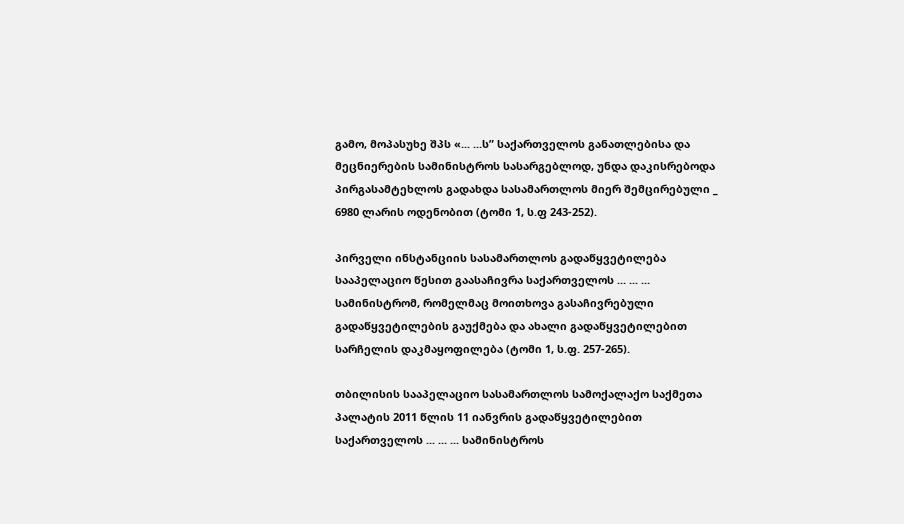გამო, მოპასუხე შპს «... ...ს” საქართველოს განათლებისა და მეცნიერების სამინისტროს სასარგებლოდ, უნდა დაკისრებოდა პირგასამტეხლოს გადახდა სასამართლოს მიერ შემცირებული _ 6980 ლარის ოდენობით (ტომი 1, ს.ფ 243-252).

პირველი ინსტანციის სასამართლოს გადაწყვეტილება სააპელაციო წესით გაასაჩივრა საქართველოს ... ... ... სამინისტრომ, რომელმაც მოითხოვა გასაჩივრებული გადაწყვეტილების გაუქმება და ახალი გადაწყვეტილებით სარჩელის დაკმაყოფილება (ტომი 1, ს.ფ. 257-265).

თბილისის სააპელაციო სასამართლოს სამოქალაქო საქმეთა პალატის 2011 წლის 11 იანვრის გადაწყვეტილებით საქართველოს ... ... ... სამინისტროს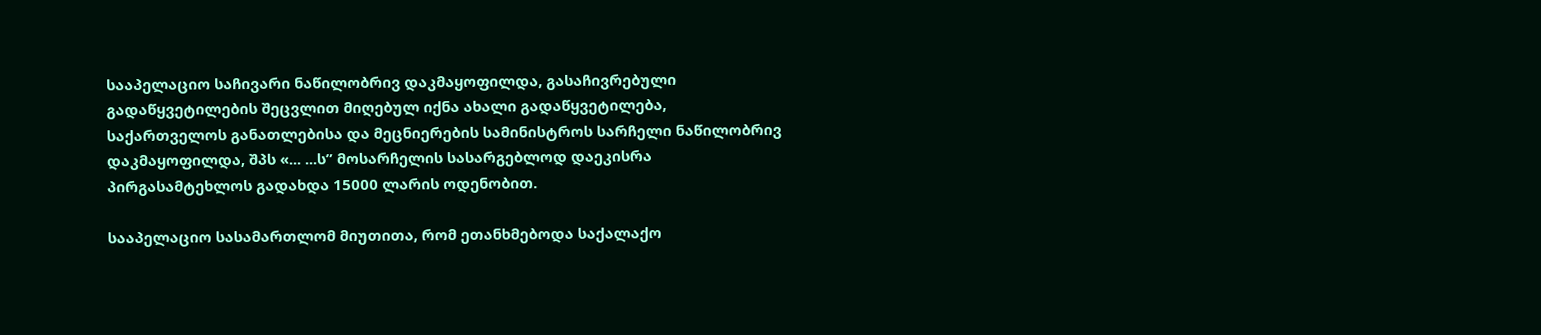სააპელაციო საჩივარი ნაწილობრივ დაკმაყოფილდა, გასაჩივრებული გადაწყვეტილების შეცვლით მიღებულ იქნა ახალი გადაწყვეტილება, საქართველოს განათლებისა და მეცნიერების სამინისტროს სარჩელი ნაწილობრივ დაკმაყოფილდა, შპს «... ...ს” მოსარჩელის სასარგებლოდ დაეკისრა პირგასამტეხლოს გადახდა 15000 ლარის ოდენობით.

სააპელაციო სასამართლომ მიუთითა, რომ ეთანხმებოდა საქალაქო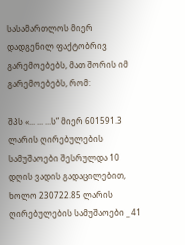სასამართლოს მიერ დადგენილ ფაქტობრივ გარემოებებს, მათ შორის იმ გარემოებებს, რომ:

შპს «... ... ...ს” მიერ 601591.3 ლარის ღირებულების სამუშაოები შესრულდა 10 დღის ვადის გადაცილებით, ხოლო 230722.85 ლარის ღირებულების სამუშაოები _ 41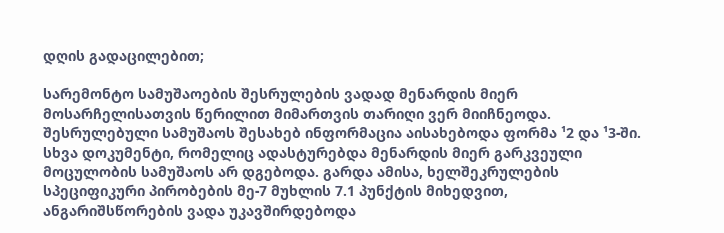დღის გადაცილებით;

სარემონტო სამუშაოების შესრულების ვადად მენარდის მიერ მოსარჩელისათვის წერილით მიმართვის თარიღი ვერ მიიჩნეოდა. შესრულებული სამუშაოს შესახებ ინფორმაცია აისახებოდა ფორმა ¹2 და ¹3-ში. სხვა დოკუმენტი, რომელიც ადასტურებდა მენარდის მიერ გარკვეული მოცულობის სამუშაოს არ დგებოდა. გარდა ამისა, ხელშეკრულების სპეციფიკური პირობების მე-7 მუხლის 7.1 პუნქტის მიხედვით, ანგარიშსწორების ვადა უკავშირდებოდა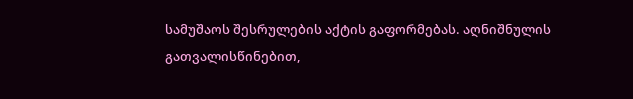სამუშაოს შესრულების აქტის გაფორმებას. აღნიშნულის გათვალისწინებით,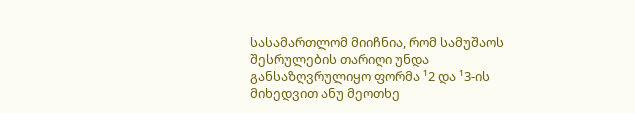სასამართლომ მიიჩნია, რომ სამუშაოს შესრულების თარიღი უნდა განსაზღვრულიყო ფორმა ¹2 და ¹3-ის მიხედვით ანუ მეოთხე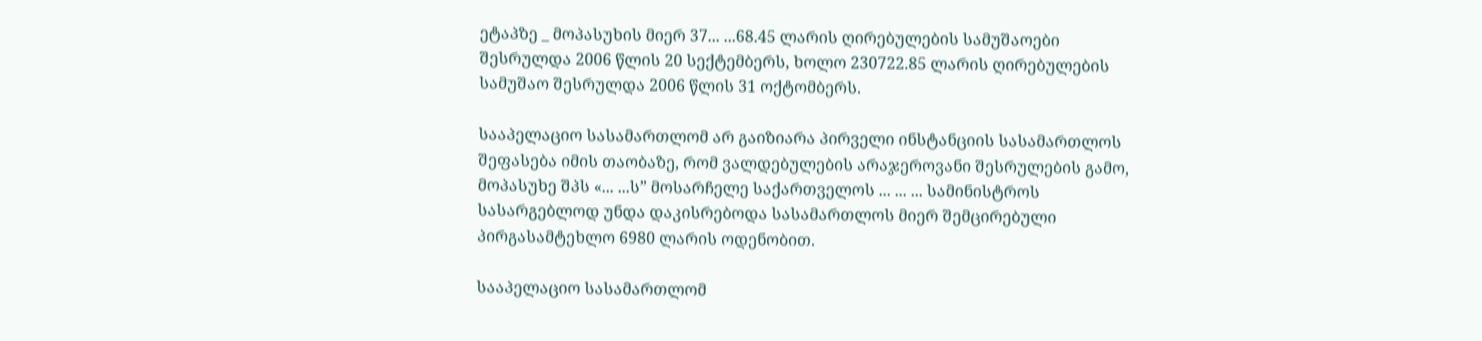ეტაპზე _ მოპასუხის მიერ 37... ...68.45 ლარის ღირებულების სამუშაოები შესრულდა 2006 წლის 20 სექტემბერს, ხოლო 230722.85 ლარის ღირებულების სამუშაო შესრულდა 2006 წლის 31 ოქტომბერს.

სააპელაციო სასამართლომ არ გაიზიარა პირველი ინსტანციის სასამართლოს შეფასება იმის თაობაზე, რომ ვალდებულების არაჯეროვანი შესრულების გამო, მოპასუხე შპს «... ...ს” მოსარჩელე საქართველოს ... ... ... სამინისტროს სასარგებლოდ უნდა დაკისრებოდა სასამართლოს მიერ შემცირებული პირგასამტეხლო 6980 ლარის ოდენობით.

სააპელაციო სასამართლომ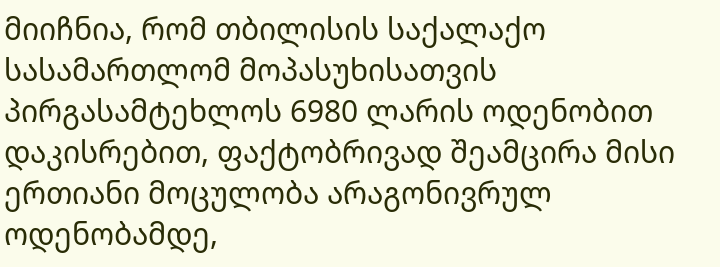მიიჩნია, რომ თბილისის საქალაქო სასამართლომ მოპასუხისათვის პირგასამტეხლოს 6980 ლარის ოდენობით დაკისრებით, ფაქტობრივად შეამცირა მისი ერთიანი მოცულობა არაგონივრულ ოდენობამდე,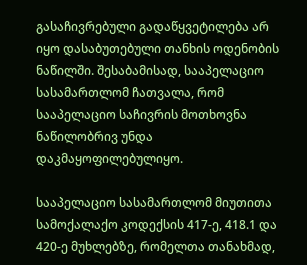გასაჩივრებული გადაწყვეტილება არ იყო დასაბუთებული თანხის ოდენობის ნაწილში. შესაბამისად, სააპელაციო სასამართლომ ჩათვალა, რომ სააპელაციო საჩივრის მოთხოვნა ნაწილობრივ უნდა დაკმაყოფილებულიყო.

სააპელაციო სასამართლომ მიუთითა სამოქალაქო კოდექსის 417-ე, 418.1 და 420-ე მუხლებზე, რომელთა თანახმად,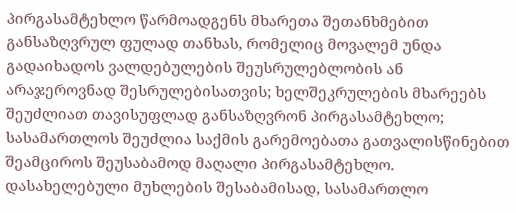პირგასამტეხლო წარმოადგენს მხარეთა შეთანხმებით განსაზღვრულ ფულად თანხას, რომელიც მოვალემ უნდა გადაიხადოს ვალდებულების შეუსრულებლობის ან არაჯეროვნად შესრულებისათვის; ხელშეკრულების მხარეებს შეუძლიათ თავისუფლად განსაზღვრონ პირგასამტეხლო; სასამართლოს შეუძლია საქმის გარემოებათა გათვალისწინებით შეამციროს შეუსაბამოდ მაღალი პირგასამტეხლო. დასახელებული მუხლების შესაბამისად, სასამართლო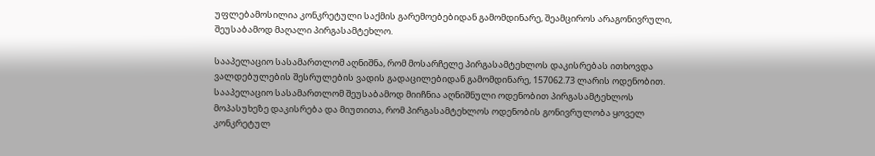უფლებამოსილია კონკრეტული საქმის გარემოებებიდან გამომდინარე, შეამციროს არაგონივრული, შეუსაბამოდ მაღალი პირგასამტეხლო.

სააპელაციო სასამართლომ აღნიშნა, რომ მოსარჩელე პირგასამტეხლოს დაკისრებას ითხოვდა ვალდებულების შესრულების ვადის გადაცილებიდან გამომდინარე, 157062.73 ლარის ოდენობით. სააპელაციო სასამართლომ შეუსაბამოდ მიიჩნია აღნიშნული ოდენობით პირგასამტეხლოს მოპასუხეზე დაკისრება და მიუთითა, რომ პირგასამტეხლოს ოდენობის გონივრულობა ყოველ კონკრეტულ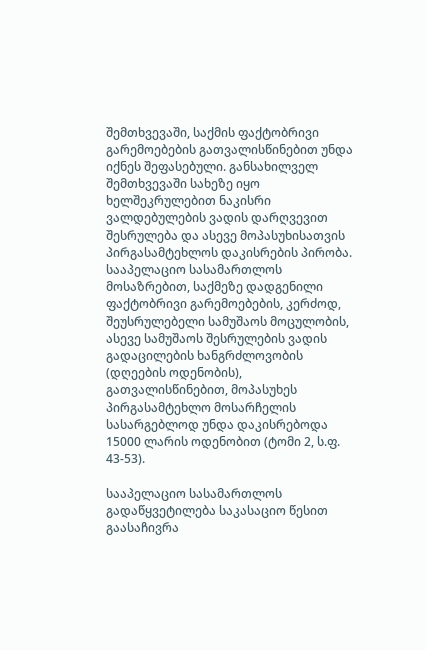შემთხვევაში, საქმის ფაქტობრივი გარემოებების გათვალისწინებით უნდა იქნეს შეფასებული. განსახილველ შემთხვევაში სახეზე იყო ხელშეკრულებით ნაკისრი ვალდებულების ვადის დარღვევით შესრულება და ასევე მოპასუხისათვის პირგასამტეხლოს დაკისრების პირობა. სააპელაციო სასამართლოს მოსაზრებით, საქმეზე დადგენილი ფაქტობრივი გარემოებების, კერძოდ, შეუსრულებელი სამუშაოს მოცულობის, ასევე სამუშაოს შესრულების ვადის გადაცილების ხანგრძლოვობის (დღეების ოდენობის), გათვალისწინებით, მოპასუხეს პირგასამტეხლო მოსარჩელის სასარგებლოდ უნდა დაკისრებოდა 15000 ლარის ოდენობით (ტომი 2, ს.ფ. 43-53).

სააპელაციო სასამართლოს გადაწყვეტილება საკასაციო წესით გაასაჩივრა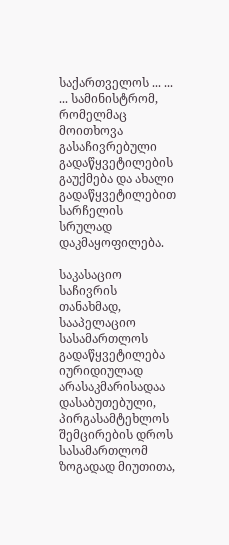საქართველოს ... ... ... სამინისტრომ, რომელმაც მოითხოვა გასაჩივრებული გადაწყვეტილების გაუქმება და ახალი გადაწყვეტილებით სარჩელის სრულად დაკმაყოფილება.

საკასაციო საჩივრის თანახმად, სააპელაციო სასამართლოს გადაწყვეტილება იურიდიულად არასაკმარისადაა დასაბუთებული, პირგასამტეხლოს შემცირების დროს სასამართლომ ზოგადად მიუთითა,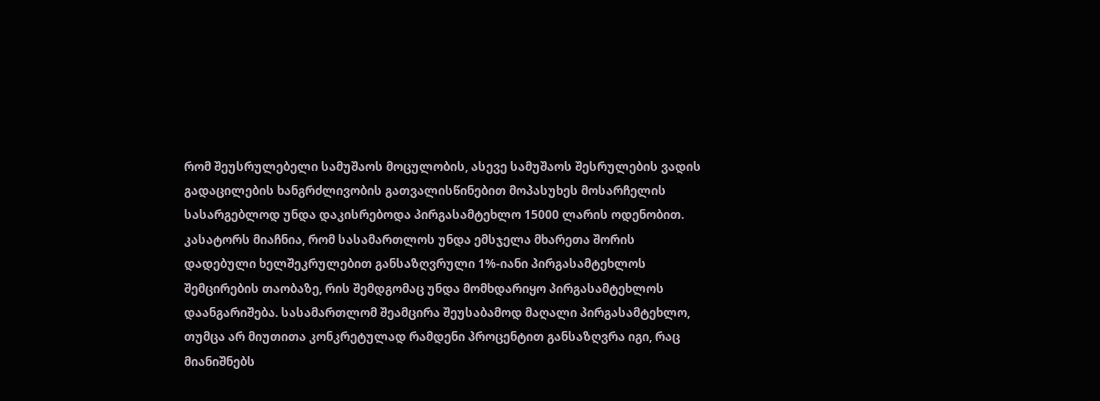რომ შეუსრულებელი სამუშაოს მოცულობის, ასევე სამუშაოს შესრულების ვადის გადაცილების ხანგრძლივობის გათვალისწინებით მოპასუხეს მოსარჩელის სასარგებლოდ უნდა დაკისრებოდა პირგასამტეხლო 15000 ლარის ოდენობით. კასატორს მიაჩნია, რომ სასამართლოს უნდა ემსჯელა მხარეთა შორის დადებული ხელშეკრულებით განსაზღვრული 1%-იანი პირგასამტეხლოს შემცირების თაობაზე, რის შემდგომაც უნდა მომხდარიყო პირგასამტეხლოს დაანგარიშება. სასამართლომ შეამცირა შეუსაბამოდ მაღალი პირგასამტეხლო, თუმცა არ მიუთითა კონკრეტულად რამდენი პროცენტით განსაზღვრა იგი, რაც მიანიშნებს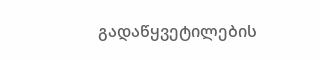გადაწყვეტილების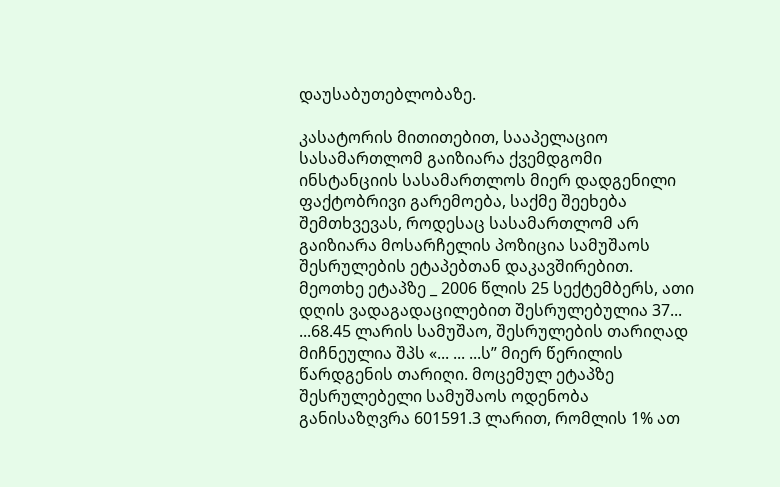დაუსაბუთებლობაზე.

კასატორის მითითებით, სააპელაციო სასამართლომ გაიზიარა ქვემდგომი ინსტანციის სასამართლოს მიერ დადგენილი ფაქტობრივი გარემოება, საქმე შეეხება შემთხვევას, როდესაც სასამართლომ არ გაიზიარა მოსარჩელის პოზიცია სამუშაოს შესრულების ეტაპებთან დაკავშირებით. მეოთხე ეტაპზე _ 2006 წლის 25 სექტემბერს, ათი დღის ვადაგადაცილებით შესრულებულია 37... ...68.45 ლარის სამუშაო, შესრულების თარიღად მიჩნეულია შპს «... ... ...ს” მიერ წერილის წარდგენის თარიღი. მოცემულ ეტაპზე შესრულებელი სამუშაოს ოდენობა განისაზღვრა 601591.3 ლარით, რომლის 1% ათ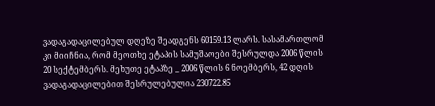ვადაგადაცილებულ დღეზე შეადგენს 60159.13 ლარს. სასამართლომ კი მიიჩნია, რომ მეოთხე ეტაპის სამუშაოები შესრულდა 2006 წლის 20 სექტემბერს. მეხუთე ეტაპზე _ 2006 წლის 6 ნოემბერს, 42 დღის ვადაგადაცილებით შესრულებულია 230722.85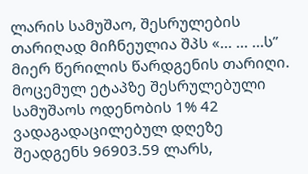ლარის სამუშაო, შესრულების თარიღად მიჩნეულია შპს «... ... ...ს” მიერ წერილის წარდგენის თარიღი. მოცემულ ეტაპზე შესრულებული სამუშაოს ოდენობის 1% 42 ვადაგადაცილებულ დღეზე შეადგენს 96903.59 ლარს,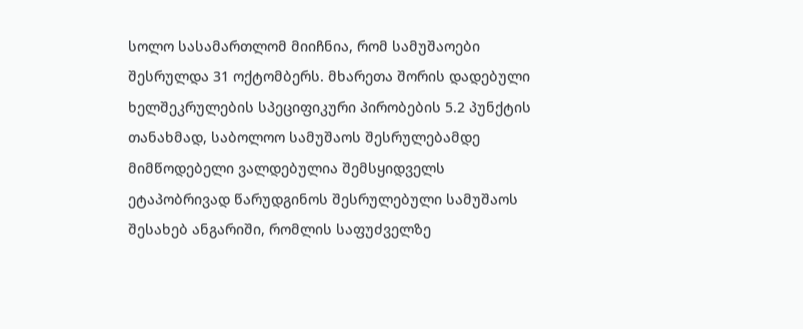სოლო სასამართლომ მიიჩნია, რომ სამუშაოები შესრულდა 31 ოქტომბერს. მხარეთა შორის დადებული ხელშეკრულების სპეციფიკური პირობების 5.2 პუნქტის თანახმად, საბოლოო სამუშაოს შესრულებამდე მიმწოდებელი ვალდებულია შემსყიდველს ეტაპობრივად წარუდგინოს შესრულებული სამუშაოს შესახებ ანგარიში, რომლის საფუძველზე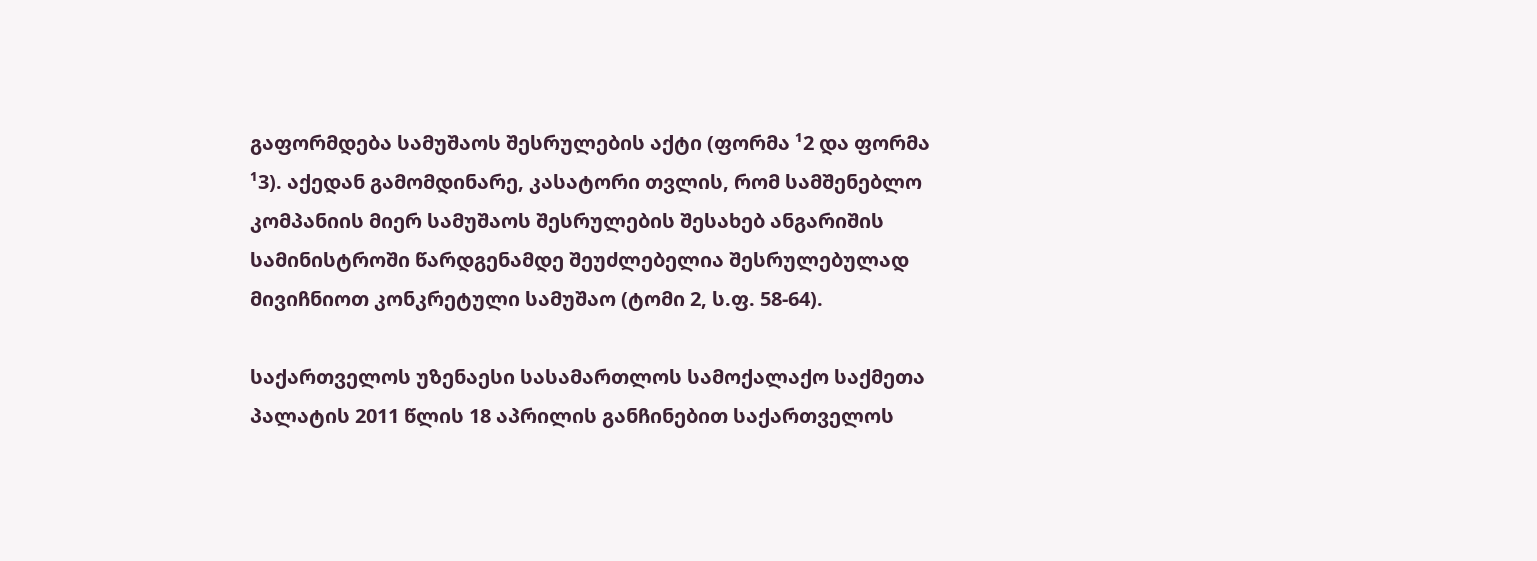გაფორმდება სამუშაოს შესრულების აქტი (ფორმა ¹2 და ფორმა ¹3). აქედან გამომდინარე, კასატორი თვლის, რომ სამშენებლო კომპანიის მიერ სამუშაოს შესრულების შესახებ ანგარიშის სამინისტროში წარდგენამდე შეუძლებელია შესრულებულად მივიჩნიოთ კონკრეტული სამუშაო (ტომი 2, ს.ფ. 58-64).

საქართველოს უზენაესი სასამართლოს სამოქალაქო საქმეთა პალატის 2011 წლის 18 აპრილის განჩინებით საქართველოს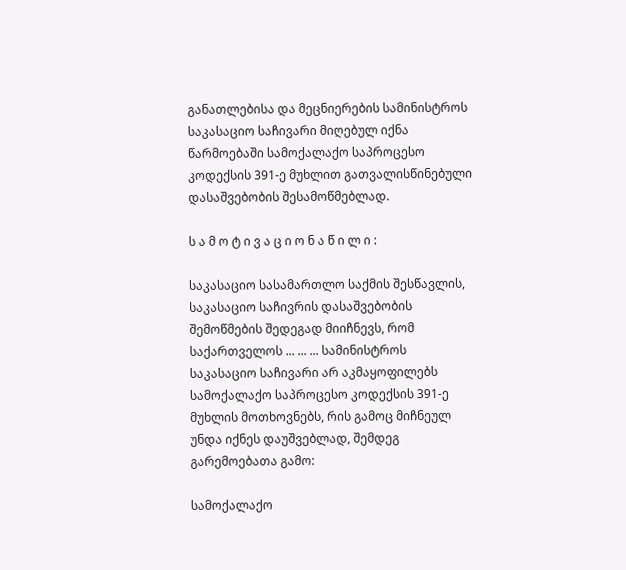განათლებისა და მეცნიერების სამინისტროს საკასაციო საჩივარი მიღებულ იქნა წარმოებაში სამოქალაქო საპროცესო კოდექსის 391-ე მუხლით გათვალისწინებული დასაშვებობის შესამოწმებლად.

ს ა მ ო ტ ი ვ ა ც ი ო ნ ა წ ი ლ ი :

საკასაციო სასამართლო საქმის შესწავლის, საკასაციო საჩივრის დასაშვებობის შემოწმების შედეგად მიიჩნევს, რომ საქართველოს ... ... ... სამინისტროს საკასაციო საჩივარი არ აკმაყოფილებს სამოქალაქო საპროცესო კოდექსის 391-ე მუხლის მოთხოვნებს, რის გამოც მიჩნეულ უნდა იქნეს დაუშვებლად, შემდეგ გარემოებათა გამო:

სამოქალაქო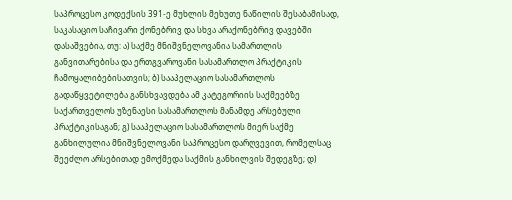საპროცესო კოდექსის 391-ე მუხლის მეხუთე ნაწილის შესაბამისად, საკასაციო საჩივარი ქონებრივ და სხვა არაქონებრივ დავებში დასაშვებია, თუ: ა) საქმე მნიშვნელოვანია სამართლის განვითარებისა და ერთგვაროვანი სასამართლო პრაქტიკის ჩამოყალიბებისათვის; ბ) სააპელაციო სასამართლოს გადაწყვეტილება განსხვავდება ამ კატეგორიის საქმეებზე საქართველოს უზენაესი სასამართლოს მანამდე არსებული პრაქტიკისაგან; გ) სააპელაციო სასამართლოს მიერ საქმე განხილულია მნიშვნელოვანი საპროცესო დარღვევით, რომელსაც შეეძლო არსებითად ემოქმედა საქმის განხილვის შედეგზე; დ)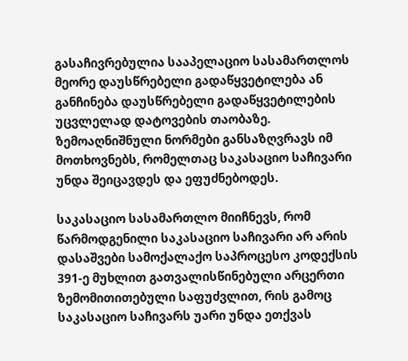გასაჩივრებულია სააპელაციო სასამართლოს მეორე დაუსწრებელი გადაწყვეტილება ან განჩინება დაუსწრებელი გადაწყვეტილების უცვლელად დატოვების თაობაზე. ზემოაღნიშნული ნორმები განსაზღვრავს იმ მოთხოვნებს, რომელთაც საკასაციო საჩივარი უნდა შეიცავდეს და ეფუძნებოდეს.

საკასაციო სასამართლო მიიჩნევს, რომ წარმოდგენილი საკასაციო საჩივარი არ არის დასაშვები სამოქალაქო საპროცესო კოდექსის 391-ე მუხლით გათვალისწინებული არცერთი ზემომითითებული საფუძვლით, რის გამოც საკასაციო საჩივარს უარი უნდა ეთქვას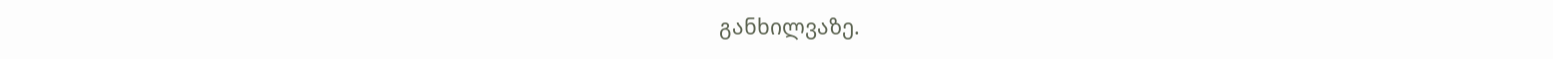განხილვაზე.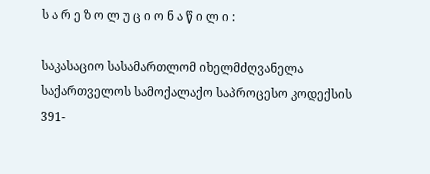ს ა რ ე ზ ო ლ უ ც ი ო ნ ა წ ი ლ ი :

საკასაციო სასამართლომ იხელმძღვანელა საქართველოს სამოქალაქო საპროცესო კოდექსის 391-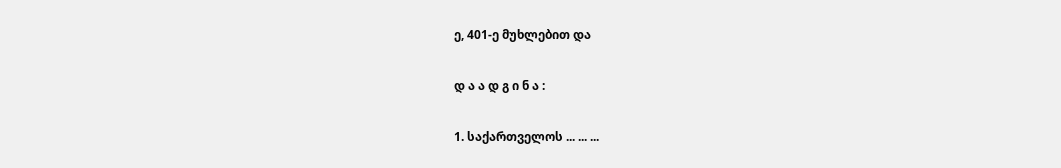ე, 401-ე მუხლებით და

დ ა ა დ გ ი ნ ა :

1. საქართველოს ... ... ...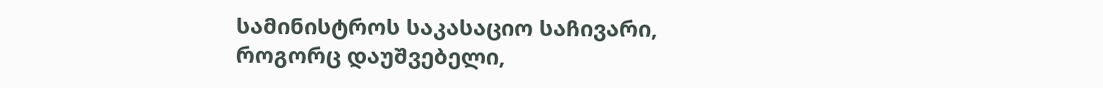სამინისტროს საკასაციო საჩივარი, როგორც დაუშვებელი,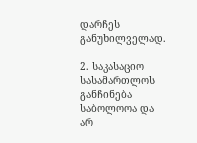დარჩეს განუხილველად.

2. საკასაციო სასამართლოს განჩინება საბოლოოა და არ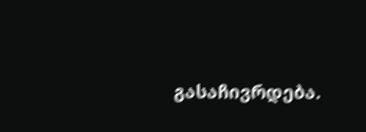გასაჩივრდება.